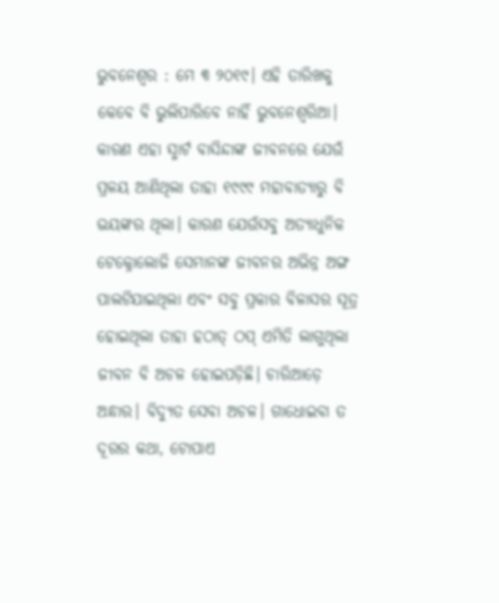ଭୁବନେଶ୍ବର : ମେ ୩ ୨୦୧୯। ଏହି ତାରିଖକୁ କେବେ ବି ଭୁଲିପାରିବେ ନାହିଁ ଭୁବନେଶ୍ବରିଆ। କାରଣ ଏହା ସ୍ମାର୍ଟ ବ‌ାସିନ୍ଦାଙ୍କ ଜୀବନରେ ଯେଉଁ ପ୍ରଳୟ ଆଣିଥିଲା ତାହା ୧୯୯୯ ମହାବାତ୍ୟାରୁ ବି ଭୟଙ୍କର ଥିଲା। କାରଣ ଯେଉଁସବୁ ‌ଅତ୍ୟାଧୁନିକ ଟେକ୍ନୋଲୋଜି ସେମାନଙ୍କ ଜୀବନର ଅଭିନ୍ନ ଅଙ୍ଗ ପାଲଟିଯାଇଥିଲା ଏବଂ ସବୁ ପ୍ରକାର ବିଳାସର ସୂତ୍ର ହୋଇଥିଲା ତାହା ହଠାତ୍ ଠପ୍ ଏମିତି ଲାଗୁଥିଲା ଜୀବନ ବି ଅଚଳ ହୋଇପଡ଼ିଛି। ଚାରିଆଡ଼େ ଅନ୍ଧାର। ବିଦ୍ୟୁତ ସେବା ଅଚଳ। ‌ଗାଧୋଇବା ତ ଦୂରର କଥା, ଟୋପାଏ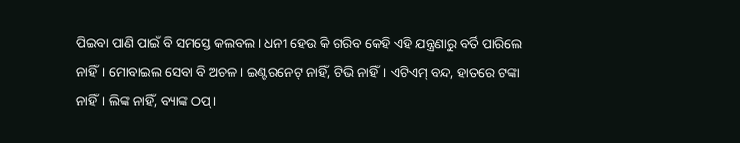ପିଇବା ପାଣି ପାଇଁ ବି ସମସ୍ତେ କଲବଲ। ଧନୀ ହେଉ କି ଗରିବ କେହି ଏହି ଯନ୍ତ୍ରଣାରୁ ‌ବର୍ତି ପାରିଲେ ନାହିଁ। ମୋବାଇଲ ସେବା ବି ଅଚଳ। ଇଣ୍ଟରନେଟ୍ ନାହିଁ, ଟିଭି ନାହିଁ। ଏଟିଏମ୍ ବନ୍ଦ, ହାତରେ ଟଙ୍କା ନାହିଁ। ଲିଙ୍କ ନାହିଁ, ବ୍ୟାଙ୍କ ଠପ୍।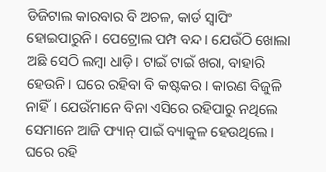ଡିଜିଟାଲ କାରବାର ବି ଅଚଳ, କାର୍ଡ ସ୍ବାପିଂ ହୋଇପାରୁନି। ପେଟ୍ରୋଲ ପମ୍ପ ବନ୍ଦ। ଯେଉଁଠି ଖୋଲା ଅଛି ସେଠି ଲମ୍ବା ଧାଡ଼ି। ଟାଇଁ ଟାଇଁ ଖରା, ବାହାରି ହେଉନି। ଘରେ ରହିବା ବି କଷ୍ଟକର। କାରଣ ବିଜୁଳି ନାହିଁ। ଯେଉଁମ‌ାନେ ବିନା ଏସିରେ‌ ରହିପାରୁ ନଥିଲେ ସେମାନେ ଆଜି ଫ୍ୟାନ୍‌ ପାଇଁ ବ୍ୟାକୁଳ ହେଉଥିଲେ। ଘରେ ରହି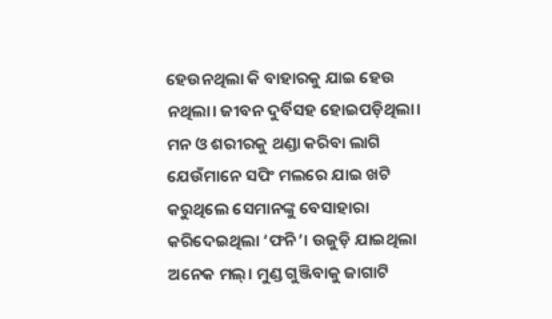ହେଉନଥିଲା କି ବାହାରକୁ ଯାଇ ହେଉ ନଥିଲା। ଜୀବନ ଦୁର୍ବିସହ ହୋଇପଡ଼ିଥିଲା। ମନ ଓ ଶରୀରକୁ ଥଣ୍ଡା କରିବା ଲାଗି ଯେଉଁମାନେ ସପିଂ ମଲରେ ଯାଇ ଖଟି କରୁଥିଲେ ସେମାନଙ୍କୁ ବେସାହାରା କରିଦେଇଥିଲା ‘ଫନି’। ଉଜୁଡ଼ି ଯାଇଥିଲା ଅନେକ ମଲ୍। ମୁଣ୍ଡ ଗୁଞ୍ଜିବାକୁ ଜାଗାଟି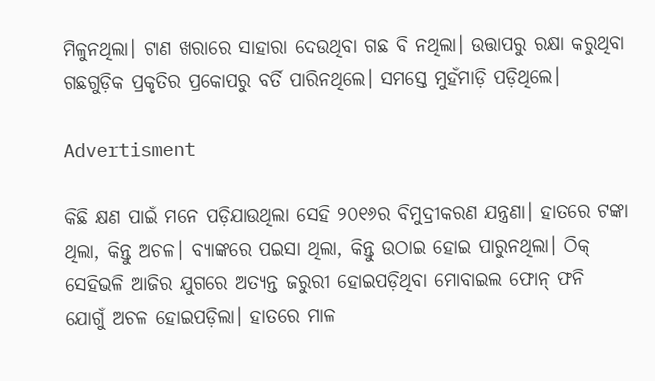ମିଳୁନଥିଲା। ଟାଣ ଖରାରେ ସାହାରା ଦେଉଥିବା ଗଛ ବି ନଥିଲା। ଉତ୍ତାପରୁ ରକ୍ଷା କରୁଥିବା ଗଛଗୁଡ଼ିକ ପ୍ରକୃତିର ପ୍ରକୋପରୁ ବର୍ତି ପାରିନଥିଲେ। ସମସ୍ତେ ମୁହଁମାଡ଼ି ପଡ଼ିଥିଲେ।

Advertisment

କିଛି କ୍ଷଣ ପାଇଁ ମନେ ପଡ଼ିଯାଉଥିଲା ସେହି ୨୦୧୬ର ବିମୁଦ୍ରୀକରଣ ଯନ୍ତ୍ରଣା। ହାତରେ ଟଙ୍କା ଥିଲା, କିନ୍ତୁ ଅଚଳ। ବ୍ୟାଙ୍କରେ ପଇସା ଥିଲା, କିନ୍ତୁ ଉଠାଇ ହୋଇ ପାରୁନଥିଲା। ଠିକ୍ ସେହିଭଳି ଆଜିର ଯୁଗରେ ଅତ୍ୟନ୍ତ ଜରୁରୀ ହୋଇପଡ଼ିଥିବା ମୋବାଇଲ ଫୋନ୍ ଫନି ଯୋଗୁଁ ଅଚଳ ହୋଇପଡ଼ିଲା। ହାତରେ ମାଳ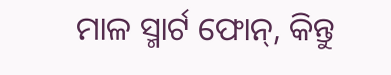ମାଳ ସ୍ମାର୍ଟ ଫୋନ୍, କିନ୍ତୁ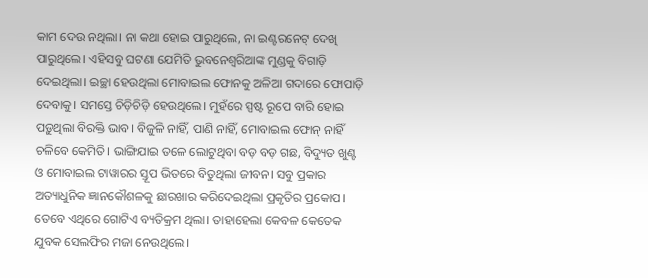କାମ ଦେଉ ନଥିଲା। ନା କଥା ହୋଇ ପାରୁଥିଲେ, ନା ଇଣ୍ଟରନେଟ୍ ଦେଖି ପାରୁଥିଲେ। ଏହିସବୁ ଘଟଣା ଯେମିତି ଭୁବନେଶ୍ବରିଆଙ୍କ ମୁଣ୍ଡ‌କୁ ବିଗାଡ଼ି ଦେଇଥିଲା। ଇଚ୍ଛା ହେଉଥିଲା ମୋବାଇଲ ଫୋନକୁ ଅଳିଆ ଗଦାରେ ଫୋପାଡ଼ି ଦେବାକୁ। ସମସ୍ତେ ଚିଡ଼ିଚିଡ଼ି ହେଉଥିଲେ। ମୁହଁରେ ସ୍ପଷ୍ଟ ରୂପେ ବାରି ହୋଇ ପଡ଼ୁଥିଲା ବିରକ୍ତି ଭାବ। ବିଜୁଳି ନାହିଁ, ପାଣି ନାହିଁ, ମୋବାଇଲ ଫୋନ୍ ନାହିଁ ଚଳିବେ କେମିତି। ଭ‌ାଙ୍ଗିଯାଇ ତଳେ ଲୋଟୁଥିବା ବଡ଼ ବଡ଼ ଗଛ, ବିଦ୍ୟୁତ ଖୁଣ୍ଟ ଓ ମୋବାଇଲ ଟାୱାରର ସ୍ତୂପ ଭିତରେ ବିତୁଥିଲା ଜୀବନ। ସବୁ ପ୍ରକାର ଅତ୍ୟାଧୁନିକ ଜ୍ଞାନକୌଶଳକୁ ଛାରଖାର କରିଦେଇଥିଲା ପ୍ରକୃତିର ପ୍ରକୋପ। ତେବେ ଏଥିରେ ଗୋଟିଏ ବ୍ୟତିକ୍ରମ ଥିଲା। ତାହାହେଲା କେବଳ କେତେକ ଯୁବକ ସେଲଫିର ମଜା ନେଉଥିଲେ।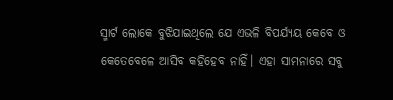ସ୍ମାର୍ଟ ଲେ‌ାକେ ବୁଝିଯାଇଥିଲେ ଯେ ଏଭଳି ବିପର୍ଯ୍ୟୟ କେବେ ଓ କେତେବେଳେ ଆସିବ କହିହେବ ନାହିଁ। ଏହା ସାମନାରେ ସବୁ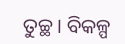ତୁଚ୍ଛ। ବିକଳ୍ପ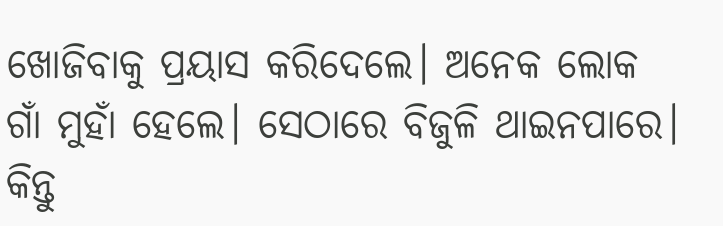ଖୋଜିବାକୁ ପ୍ରୟାସ କରିଦେଲେ। ଅନେକ ଲୋକ ଗାଁ ମୁହାଁ ହେଲେ। ସେଠାରେ ବିଜୁଳି ଥାଇନପାରେ। କିନ୍ତୁ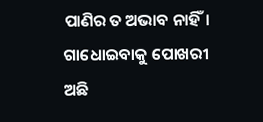ପାଣିର ତ ଅଭାବ ନାହିଁ। ଗାଧୋଇବାକୁ ପୋଖରୀ ଅଛି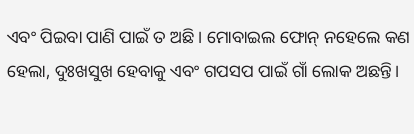ଏବଂ ପିଇବା ପାଣି ପାଇଁ ତ ଅଛି। ମୋବାଇଲ ଫୋନ୍ ନହେଲେ କଣ ହେଲା, ଦୁଃଖସୁଖ ହେବାକୁ ଏବଂ ଗପସପ ପାଇଁ ଗାଁ ଲୋକ ଅଛନ୍ତି।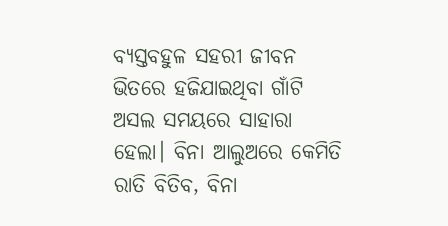ବ୍ୟସ୍ତବହୁଳ ସହରୀ ଜୀବନ ଭିତରେ ହଜିଯାଇଥିବା ଗାଁଟି ଅସଲ ସମୟରେ ସାହାରା ହେଲା। ବିନା ଆଲୁଅରେ କେମିତି ରାତି ବିତିବ, ବିନା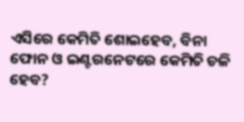ଏସିରେ କେମିତି ଶୋଇହେବ, ବିନା ଫୋନ ଓ ଇଣ୍ଟରନେଟରେ କେମିତି ଚଳି ହେବ?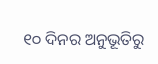୧୦ ଦିନର ଅନୁଭୂତିରୁ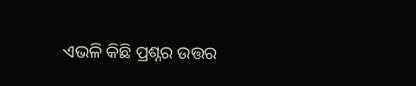ଏଭଳି କିଛି ପ୍ରଶ୍ନର ଉତ୍ତର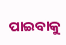ପାଇବାକୁ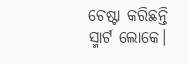ଚେଷ୍ଟା କରିଛନ୍ତି ସ୍ମାର୍ଟ ଲୋକେ।